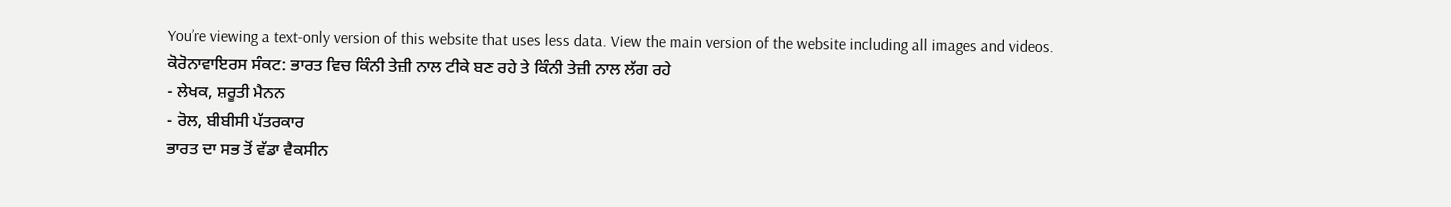You’re viewing a text-only version of this website that uses less data. View the main version of the website including all images and videos.
ਕੋਰੋਨਾਵਾਇਰਸ ਸੰਕਟ: ਭਾਰਤ ਵਿਚ ਕਿੰਨੀ ਤੇਜ਼ੀ ਨਾਲ ਟੀਕੇ ਬਣ ਰਹੇ ਤੇ ਕਿੰਨੀ ਤੇਜ਼ੀ ਨਾਲ ਲੱਗ ਰਹੇ
- ਲੇਖਕ, ਸ਼ਰੂਤੀ ਮੈਨਨ
- ਰੋਲ, ਬੀਬੀਸੀ ਪੱਤਰਕਾਰ
ਭਾਰਤ ਦਾ ਸਭ ਤੋਂ ਵੱਡਾ ਵੈਕਸੀਨ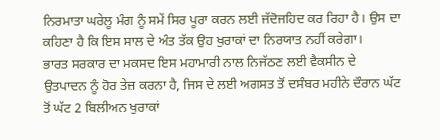ਨਿਰਮਾਤਾ ਘਰੇਲੂ ਮੰਗ ਨੂੰ ਸਮੇਂ ਸਿਰ ਪੂਰਾ ਕਰਨ ਲਈ ਜੱਦੋਜਹਿਦ ਕਰ ਰਿਹਾ ਹੈ। ਉਸ ਦਾ ਕਹਿਣਾ ਹੈ ਕਿ ਇਸ ਸਾਲ ਦੇ ਅੰਤ ਤੱਕ ਉਹ ਖੁਰਾਕਾਂ ਦਾ ਨਿਰਯਾਤ ਨਹੀਂ ਕਰੇਗਾ।
ਭਾਰਤ ਸਰਕਾਰ ਦਾ ਮਕਸਦ ਇਸ ਮਹਾਮਾਰੀ ਨਾਲ ਨਿਜੱਠਣ ਲਈ ਵੈਕਸੀਨ ਦੇ ਉਤਪਾਦਨ ਨੂੰ ਹੋਰ ਤੇਜ਼ ਕਰਨਾ ਹੈ, ਜਿਸ ਦੇ ਲਈ ਅਗਸਤ ਤੋਂ ਦਸੰਬਰ ਮਹੀਨੇ ਦੌਰਾਨ ਘੱਟ ਤੋਂ ਘੱਟ 2 ਬਿਲੀਅਨ ਖੁਰਾਕਾਂ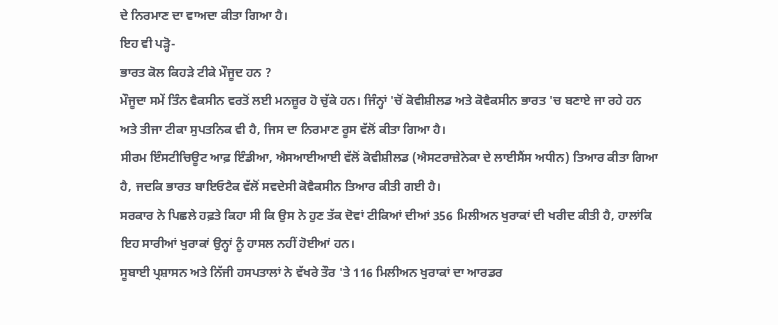ਦੇ ਨਿਰਮਾਣ ਦਾ ਵਾਅਦਾ ਕੀਤਾ ਗਿਆ ਹੈ।
ਇਹ ਵੀ ਪੜ੍ਹੋ-
ਭਾਰਤ ਕੋਲ ਕਿਹੜੇ ਟੀਕੇ ਮੌਜੂਦ ਹਨ ?
ਮੌਜੂਦਾ ਸਮੇਂ ਤਿੰਨ ਵੈਕਸੀਨ ਵਰਤੋਂ ਲਈ ਮਨਜ਼ੂਰ ਹੋ ਚੁੱਕੇ ਹਨ। ਜਿੰਨ੍ਹਾਂ 'ਚੋਂ ਕੋਵੀਸ਼ੀਲਡ ਅਤੇ ਕੋਵੈਕਸੀਨ ਭਾਰਤ 'ਚ ਬਣਾਏ ਜਾ ਰਹੇ ਹਨ ਅਤੇ ਤੀਜਾ ਟੀਕਾ ਸੁਪਤਨਿਕ ਵੀ ਹੈ, ਜਿਸ ਦਾ ਨਿਰਮਾਣ ਰੂਸ ਵੱਲੋਂ ਕੀਤਾ ਗਿਆ ਹੈ।
ਸੀਰਮ ਇੰਸਟੀਚਿਊਟ ਆਫ਼ ਇੰਡੀਆ, ਐਸਆਈਆਈ ਵੱਲੋਂ ਕੋਵੀਸ਼ੀਲਡ (ਐਸਟਰਾਜ਼ੇਨੇਕਾ ਦੇ ਲਾਈਸੈਂਸ ਅਧੀਨ) ਤਿਆਰ ਕੀਤਾ ਗਿਆ ਹੈ, ਜਦਕਿ ਭਾਰਤ ਬਾਇਓਟੈਕ ਵੱਲੋਂ ਸਵਦੇਸੀ ਕੋਵੈਕਸੀਨ ਤਿਆਰ ਕੀਤੀ ਗਈ ਹੈ।
ਸਰਕਾਰ ਨੇ ਪਿਛਲੇ ਹਫ਼ਤੇ ਕਿਹਾ ਸੀ ਕਿ ਉਸ ਨੇ ਹੁਣ ਤੱਕ ਦੋਵਾਂ ਟੀਕਿਆਂ ਦੀਆਂ 356 ਮਿਲੀਅਨ ਖੁਰਾਕਾਂ ਦੀ ਖਰੀਦ ਕੀਤੀ ਹੈ, ਹਾਲਾਂਕਿ ਇਹ ਸਾਰੀਆਂ ਖੁਰਾਕਾਂ ਉਨ੍ਹਾਂ ਨੂੰ ਹਾਸਲ ਨਹੀਂ ਹੋਈਆਂ ਹਨ।
ਸੂਬਾਈ ਪ੍ਰਸ਼ਾਸਨ ਅਤੇ ਨਿੱਜੀ ਹਸਪਤਾਲਾਂ ਨੇ ਵੱਖਰੇ ਤੌਰ 'ਤੇ 116 ਮਿਲੀਅਨ ਖੁਰਾਕਾਂ ਦਾ ਆਰਡਰ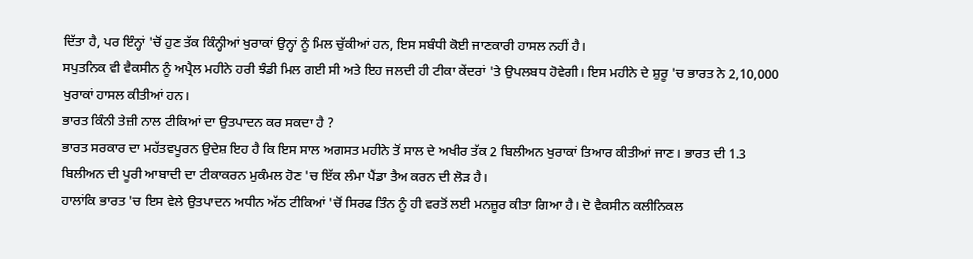ਦਿੱਤਾ ਹੈ, ਪਰ ਇੰਨ੍ਹਾਂ 'ਚੋਂ ਹੁਣ ਤੱਕ ਕਿੰਨ੍ਹੀਆਂ ਖੁਰਾਕਾਂ ਉਨ੍ਹਾਂ ਨੂੰ ਮਿਲ ਚੁੱਕੀਆਂ ਹਨ, ਇਸ ਸਬੰਧੀ ਕੋਈ ਜਾਣਕਾਰੀ ਹਾਸਲ ਨਹੀਂ ਹੈ।
ਸਪੁਤਨਿਕ ਵੀ ਵੈਕਸੀਨ ਨੂੰ ਅਪ੍ਰੈਲ ਮਹੀਨੇ ਹਰੀ ਝੰਡੀ ਮਿਲ ਗਈ ਸੀ ਅਤੇ ਇਹ ਜਲਦੀ ਹੀ ਟੀਕਾ ਕੇਂਦਰਾਂ 'ਤੇ ਉਪਲਬਧ ਹੋਵੇਗੀ। ਇਸ ਮਹੀਨੇ ਦੇ ਸ਼ੁਰੂ 'ਚ ਭਾਰਤ ਨੇ 2,10,000 ਖੁਰਾਕਾਂ ਹਾਸਲ ਕੀਤੀਆਂ ਹਨ।
ਭਾਰਤ ਕਿੰਨੀ ਤੇਜ਼ੀ ਨਾਲ ਟੀਕਿਆਂ ਦਾ ਉਤਪਾਦਨ ਕਰ ਸਕਦਾ ਹੈ ?
ਭਾਰਤ ਸਰਕਾਰ ਦਾ ਮਹੱਤਵਪੂਰਨ ਉਦੇਸ਼ ਇਹ ਹੈ ਕਿ ਇਸ ਸਾਲ ਅਗਸਤ ਮਹੀਨੇ ਤੋਂ ਸਾਲ ਦੇ ਅਖੀਰ ਤੱਕ 2 ਬਿਲੀਅਨ ਖੁਰਾਕਾਂ ਤਿਆਰ ਕੀਤੀਆਂ ਜਾਣ। ਭਾਰਤ ਦੀ 1.3 ਬਿਲੀਅਨ ਦੀ ਪੂਰੀ ਆਬਾਦੀ ਦਾ ਟੀਕਾਕਰਨ ਮੁਕੰਮਲ ਹੋਣ 'ਚ ਇੱਕ ਲੰਮਾ ਪੈਂਡਾ ਤੈਅ ਕਰਨ ਦੀ ਲੋੜ ਹੈ।
ਹਾਲਾਂਕਿ ਭਾਰਤ 'ਚ ਇਸ ਵੇਲੇ ਉਤਪਾਦਨ ਅਧੀਨ ਅੱਠ ਟੀਕਿਆਂ 'ਚੋਂ ਸਿਰਫ ਤਿੰਨ ਨੂੰ ਹੀ ਵਰਤੋਂ ਲਈ ਮਨਜ਼ੂਰ ਕੀਤਾ ਗਿਆ ਹੈ। ਦੋ ਵੈਕਸੀਨ ਕਲੀਨਿਕਲ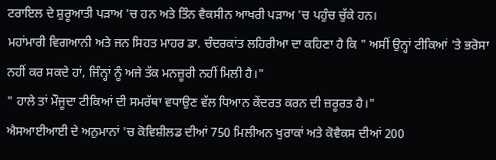ਟਰਾਇਲ ਦੇ ਸ਼ੁਰੂਆਤੀ ਪੜਾਅ 'ਚ ਹਨ ਅਤੇ ਤਿੰਨ ਵੈਕਸੀਨ ਆਖਰੀ ਪੜਾਅ 'ਚ ਪਹੁੰਚ ਚੁੱਕੇ ਹਨ।
ਮਹਾਂਮਾਰੀ ਵਿਗਆਨੀ ਅਤੇ ਜਨ ਸਿਹਤ ਮਾਹਰ ਡਾ. ਚੰਦਰਕਾਂਤ ਲਹਿਰੀਆ ਦਾ ਕਹਿਣਾ ਹੈ ਕਿ " ਅਸੀਂ ਉਨ੍ਹਾਂ ਟੀਕਿਆਂ 'ਤੇ ਭਰੋਸਾ ਨਹੀਂ ਕਰ ਸਕਦੇ ਹਾਂ, ਜਿੰਨ੍ਹਾਂ ਨੂੰ ਅਜੇ ਤੱਕ ਮਨਜ਼ੂਰੀ ਨਹੀਂ ਮਿਲੀ ਹੈ।"
" ਹਾਲੇ ਤਾਂ ਮੌਜੂਦਾ ਟੀਕਿਆਂ ਦੀ ਸਮਰੱਥਾ ਵਧਾਉਣ ਵੱਲ ਧਿਆਨ ਕੇਂਦਰਤ ਕਰਨ ਦੀ ਜ਼ਰੂਰਤ ਹੈ।"
ਐਸਆਈਆਈ ਦੇ ਅਨੁਮਾਨਾਂ 'ਚ ਕੋਵਿਸ਼ੀਲਡ ਦੀਆਂ 750 ਮਿਲੀਅਨ ਖੁਰਾਕਾਂ ਅਤੇ ਕੋਵੈਕਸ ਦੀਆਂ 200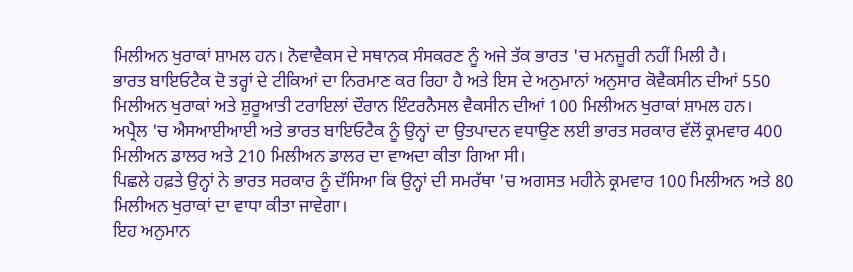ਮਿਲੀਅਨ ਖੁਰਾਕਾਂ ਸ਼ਾਮਲ ਹਨ। ਨੋਵਾਵੈਕਸ ਦੇ ਸਥਾਨਕ ਸੰਸਕਰਣ ਨੂੰ ਅਜੇ ਤੱਕ ਭਾਰਤ 'ਚ ਮਨਜ਼ੂਰੀ ਨਹੀਂ ਮਿਲੀ ਹੈ।
ਭਾਰਤ ਬਾਇਓਟੈਕ ਦੋ ਤਰ੍ਹਾਂ ਦੇ ਟੀਕਿਆਂ ਦਾ ਨਿਰਮਾਣ ਕਰ ਰਿਹਾ ਹੈ ਅਤੇ ਇਸ ਦੇ ਅਨੁਮਾਨਾਂ ਅਨੁਸਾਰ ਕੋਵੈਕਸੀਨ ਦੀਆਂ 550 ਮਿਲੀਅਨ ਖੁਰਾਕਾਂ ਅਤੇ ਸ਼ੁਰੂਆਤੀ ਟਰਾਇਲਾਂ ਦੌਰਾਨ ਇੰਟਰਨੈਸਲ ਵੈਕਸੀਨ ਦੀਆਂ 100 ਮਿਲੀਅਨ ਖੁਰਾਕਾਂ ਸ਼ਾਮਲ ਹਨ।
ਅਪ੍ਰੈਲ 'ਚ ਐਸਆਈਆਈ ਅਤੇ ਭਾਰਤ ਬਾਇਓਟੈਕ ਨੂੰ ਉਨ੍ਹਾਂ ਦਾ ਉਤਪਾਦਨ ਵਧਾਉਣ ਲਈ ਭਾਰਤ ਸਰਕਾਰ ਵੱਲੋਂ ਕ੍ਰਮਵਾਰ 400 ਮਿਲੀਅਨ ਡਾਲਰ ਅਤੇ 210 ਮਿਲੀਅਨ ਡਾਲਰ ਦਾ ਵਾਅਦਾ ਕੀਤਾ ਗਿਆ ਸੀ।
ਪਿਛਲੇ ਹਫ਼ਤੇ ਉਨ੍ਹਾਂ ਨੇ ਭਾਰਤ ਸਰਕਾਰ ਨੂੰ ਦੱਸਿਆ ਕਿ ਉਨ੍ਹਾਂ ਦੀ ਸਮਰੱਥਾ 'ਚ ਅਗਸਤ ਮਹੀਨੇ ਕ੍ਰਮਵਾਰ 100 ਮਿਲੀਅਨ ਅਤੇ 80 ਮਿਲੀਅਨ ਖੁਰਾਕਾਂ ਦਾ ਵਾਧਾ ਕੀਤਾ ਜਾਵੇਗਾ।
ਇਹ ਅਨੁਮਾਨ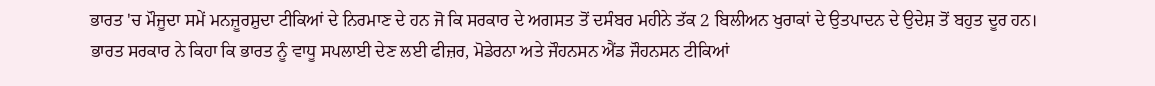ਭਾਰਤ 'ਚ ਮੌਜੂਦਾ ਸਮੇਂ ਮਨਜ਼ੂਰਸ਼ੁਦਾ ਟੀਕਿਆਂ ਦੇ ਨਿਰਮਾਣ ਦੇ ਹਨ ਜੋ ਕਿ ਸਰਕਾਰ ਦੇ ਅਗਸਤ ਤੋਂ ਦਸੰਬਰ ਮਹੀਨੇ ਤੱਕ 2 ਬਿਲੀਅਨ ਖੁਰਾਕਾਂ ਦੇ ਉਤਪਾਦਨ ਦੇ ਉਦੇਸ਼ ਤੋਂ ਬਹੁਤ ਦੂਰ ਹਨ।
ਭਾਰਤ ਸਰਕਾਰ ਨੇ ਕਿਹਾ ਕਿ ਭਾਰਤ ਨੂੰ ਵਾਧੂ ਸਪਲਾਈ ਦੇਣ ਲਈ ਫੀਜ਼ਰ, ਮੋਡੇਰਨਾ ਅਤੇ ਜੌਹਨਸਨ ਐਂਡ ਜੌਹਨਸਨ ਟੀਕਿਆਂ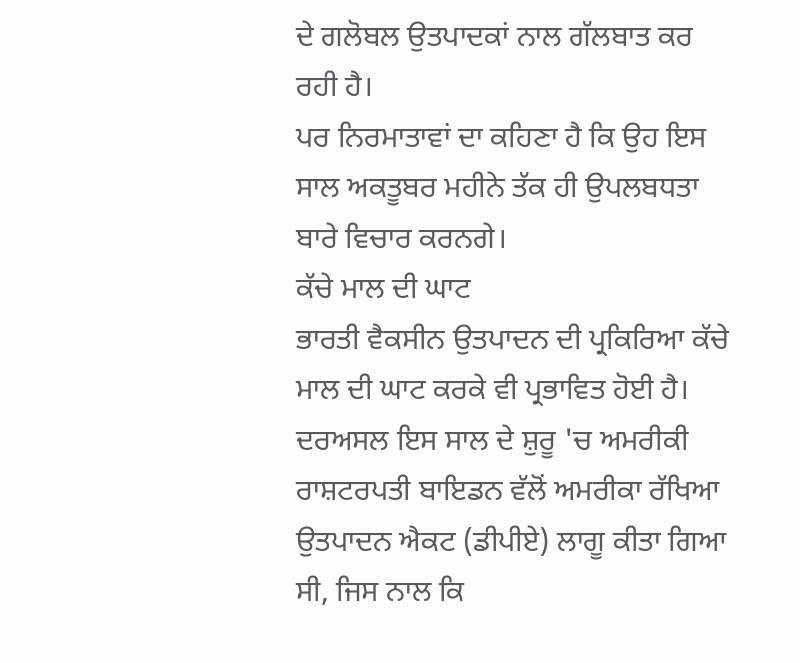ਦੇ ਗਲੋਬਲ ਉਤਪਾਦਕਾਂ ਨਾਲ ਗੱਲਬਾਤ ਕਰ ਰਹੀ ਹੈ।
ਪਰ ਨਿਰਮਾਤਾਵਾਂ ਦਾ ਕਹਿਣਾ ਹੈ ਕਿ ਉਹ ਇਸ ਸਾਲ ਅਕਤੂਬਰ ਮਹੀਨੇ ਤੱਕ ਹੀ ਉਪਲਬਧਤਾ ਬਾਰੇ ਵਿਚਾਰ ਕਰਨਗੇ।
ਕੱਚੇ ਮਾਲ ਦੀ ਘਾਟ
ਭਾਰਤੀ ਵੈਕਸੀਨ ਉਤਪਾਦਨ ਦੀ ਪ੍ਰਕਿਰਿਆ ਕੱਚੇ ਮਾਲ ਦੀ ਘਾਟ ਕਰਕੇ ਵੀ ਪ੍ਰਭਾਵਿਤ ਹੋਈ ਹੈ।
ਦਰਅਸਲ ਇਸ ਸਾਲ ਦੇ ਸ਼ੁਰੂ 'ਚ ਅਮਰੀਕੀ ਰਾਸ਼ਟਰਪਤੀ ਬਾਇਡਨ ਵੱਲੋਂ ਅਮਰੀਕਾ ਰੱਖਿਆ ਉਤਪਾਦਨ ਐਕਟ (ਡੀਪੀਏ) ਲਾਗੂ ਕੀਤਾ ਗਿਆ ਸੀ, ਜਿਸ ਨਾਲ ਕਿ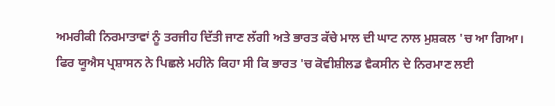ਅਮਰੀਕੀ ਨਿਰਮਾਤਾਵਾਂ ਨੂੰ ਤਰਜੀਹ ਦਿੱਤੀ ਜਾਣ ਲੱਗੀ ਅਤੇ ਭਾਰਤ ਕੱਚੇ ਮਾਲ ਦੀ ਘਾਟ ਨਾਲ ਮੁਸ਼ਕਲ 'ਚ ਆ ਗਿਆ।
ਫਿਰ ਯੂਐਸ ਪ੍ਰਸ਼ਾਸਨ ਨੇ ਪਿਛਲੇ ਮਹੀਨੇ ਕਿਹਾ ਸੀ ਕਿ ਭਾਰਤ 'ਚ ਕੋਵੀਸ਼ੀਲਡ ਵੈਕਸੀਨ ਦੇ ਨਿਰਮਾਣ ਲਈ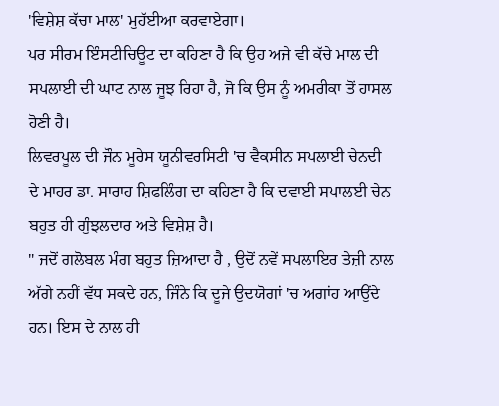'ਵਿਸ਼ੇਸ਼ ਕੱਚਾ ਮਾਲ' ਮੁਹੱਈਆ ਕਰਵਾਏਗਾ।
ਪਰ ਸੀਰਮ ਇੰਸਟੀਚਿਊਟ ਦਾ ਕਹਿਣਾ ਹੈ ਕਿ ਉਹ ਅਜੇ ਵੀ ਕੱਚੇ ਮਾਲ ਦੀ ਸਪਲਾਈ ਦੀ ਘਾਟ ਨਾਲ ਜੂਝ ਰਿਹਾ ਹੈ, ਜੋ ਕਿ ਉਸ ਨੂੰ ਅਮਰੀਕਾ ਤੋਂ ਹਾਸਲ ਹੋਣੀ ਹੈ।
ਲਿਵਰਪੂਲ ਦੀ ਜੌਨ ਮੂਰੇਸ ਯੂਨੀਵਰਸਿਟੀ 'ਚ ਵੈਕਸੀਨ ਸਪਲਾਈ ਚੇਨਦੀ ਦੇ ਮਾਹਰ ਡਾ. ਸਾਰਾਹ ਸ਼ਿਫਲਿੰਗ ਦਾ ਕਹਿਣਾ ਹੈ ਕਿ ਦਵਾਈ ਸਪਾਲਈ ਚੇਨ ਬਹੁਤ ਹੀ ਗੁੰਝਲਦਾਰ ਅਤੇ ਵਿਸ਼ੇਸ਼ ਹੈ।
" ਜਦੋਂ ਗਲੋਬਲ ਮੰਗ ਬਹੁਤ ਜ਼ਿਆਦਾ ਹੈ , ਉਦੋਂ ਨਵੇਂ ਸਪਲਾਇਰ ਤੇਜ਼ੀ ਨਾਲ ਅੱਗੇ ਨਹੀਂ ਵੱਧ ਸਕਦੇ ਹਨ, ਜਿੰਨੇ ਕਿ ਦੂਜੇ ਉਦਯੋਗਾਂ 'ਚ ਅਗਾਂਹ ਆਉਂਦੇ ਹਨ। ਇਸ ਦੇ ਨਾਲ ਹੀ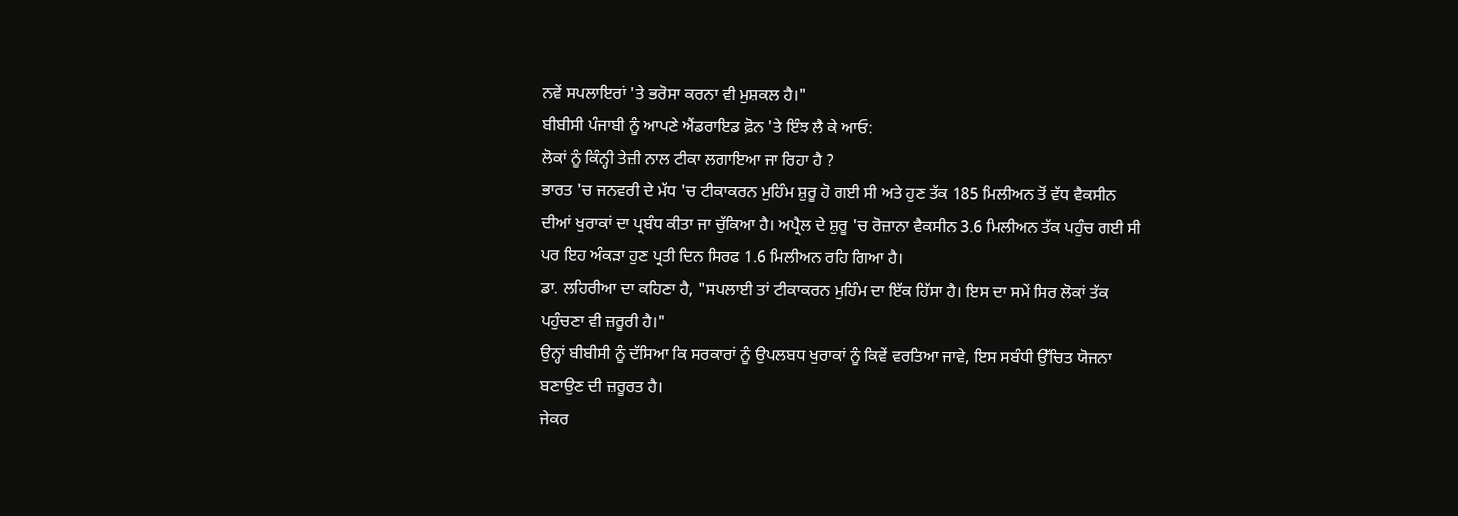ਨਵੇਂ ਸਪਲਾਇਰਾਂ 'ਤੇ ਭਰੋਸਾ ਕਰਨਾ ਵੀ ਮੁਸ਼ਕਲ ਹੈ।"
ਬੀਬੀਸੀ ਪੰਜਾਬੀ ਨੂੰ ਆਪਣੇ ਐਂਡਰਾਇਡ ਫ਼ੋਨ 'ਤੇ ਇੰਝ ਲੈ ਕੇ ਆਓ:
ਲੋਕਾਂ ਨੂੰ ਕਿੰਨ੍ਹੀ ਤੇਜ਼ੀ ਨਾਲ ਟੀਕਾ ਲਗਾਇਆ ਜਾ ਰਿਹਾ ਹੈ ?
ਭਾਰਤ 'ਚ ਜਨਵਰੀ ਦੇ ਮੱਧ 'ਚ ਟੀਕਾਕਰਨ ਮੁਹਿੰਮ ਸ਼ੁਰੂ ਹੋ ਗਈ ਸੀ ਅਤੇ ਹੁਣ ਤੱਕ 185 ਮਿਲੀਅਨ ਤੋਂ ਵੱਧ ਵੈਕਸੀਨ ਦੀਆਂ ਖੁਰਾਕਾਂ ਦਾ ਪ੍ਰਬੰਧ ਕੀਤਾ ਜਾ ਚੁੱਕਿਆ ਹੈ। ਅਪ੍ਰੈਲ ਦੇ ਸ਼ੁਰੂ 'ਚ ਰੋਜ਼ਾਨਾ ਵੈਕਸੀਨ 3.6 ਮਿਲੀਅਨ ਤੱਕ ਪਹੁੰਚ ਗਈ ਸੀ ਪਰ ਇਹ ਅੰਕੜਾ ਹੁਣ ਪ੍ਰਤੀ ਦਿਨ ਸਿਰਫ 1.6 ਮਿਲੀਅਨ ਰਹਿ ਗਿਆ ਹੈ।
ਡਾ. ਲਹਿਰੀਆ ਦਾ ਕਹਿਣਾ ਹੈ, "ਸਪਲਾਈ ਤਾਂ ਟੀਕਾਕਰਨ ਮੁਹਿੰਮ ਦਾ ਇੱਕ ਹਿੱਸਾ ਹੈ। ਇਸ ਦਾ ਸਮੇਂ ਸਿਰ ਲੋਕਾਂ ਤੱਕ ਪਹੁੰਚਣਾ ਵੀ ਜ਼ਰੂਰੀ ਹੈ।"
ਉਨ੍ਹਾਂ ਬੀਬੀਸੀ ਨੂੰ ਦੱਸਿਆ ਕਿ ਸਰਕਾਰਾਂ ਨੂੰ ਉਪਲਬਧ ਖੁਰਾਕਾਂ ਨੂੰ ਕਿਵੇਂ ਵਰਤਿਆ ਜਾਵੇ, ਇਸ ਸਬੰਧੀ ਉੱਚਿਤ ਯੋਜਨਾ ਬਣਾਉਣ ਦੀ ਜ਼ਰੂਰਤ ਹੈ।
ਜੇਕਰ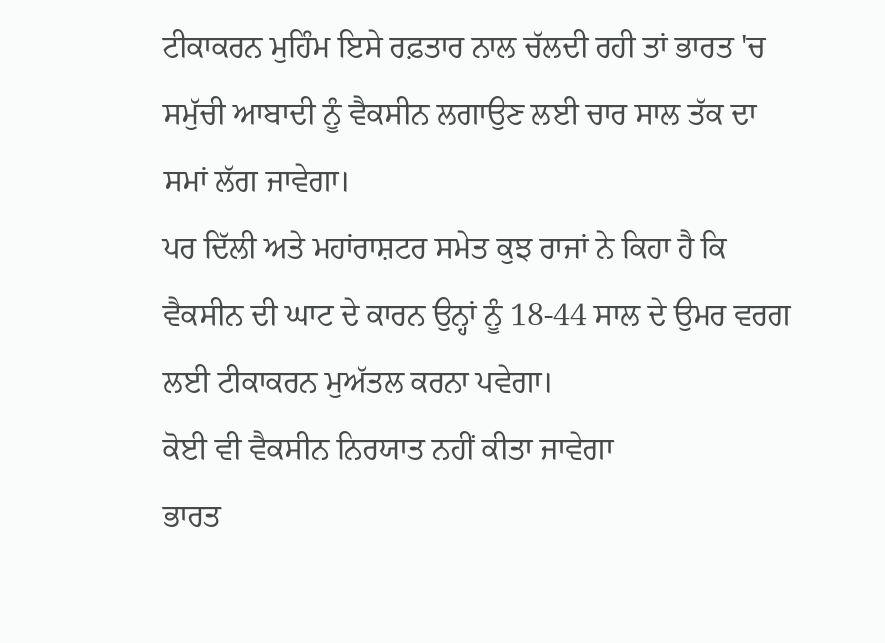ਟੀਕਾਕਰਨ ਮੁਹਿੰਮ ਇਸੇ ਰਫ਼ਤਾਰ ਨਾਲ ਚੱਲਦੀ ਰਹੀ ਤਾਂ ਭਾਰਤ 'ਚ ਸਮੁੱਚੀ ਆਬਾਦੀ ਨੂੰ ਵੈਕਸੀਨ ਲਗਾਉਣ ਲਈ ਚਾਰ ਸਾਲ ਤੱਕ ਦਾ ਸਮਾਂ ਲੱਗ ਜਾਵੇਗਾ।
ਪਰ ਦਿੱਲੀ ਅਤੇ ਮਹਾਂਰਾਸ਼ਟਰ ਸਮੇਤ ਕੁਝ ਰਾਜਾਂ ਨੇ ਕਿਹਾ ਹੈ ਕਿ ਵੈਕਸੀਨ ਦੀ ਘਾਟ ਦੇ ਕਾਰਨ ਉਨ੍ਹਾਂ ਨੂੰ 18-44 ਸਾਲ ਦੇ ਉਮਰ ਵਰਗ ਲਈ ਟੀਕਾਕਰਨ ਮੁਅੱਤਲ ਕਰਨਾ ਪਵੇਗਾ।
ਕੋਈ ਵੀ ਵੈਕਸੀਨ ਨਿਰਯਾਤ ਨਹੀਂ ਕੀਤਾ ਜਾਵੇਗਾ
ਭਾਰਤ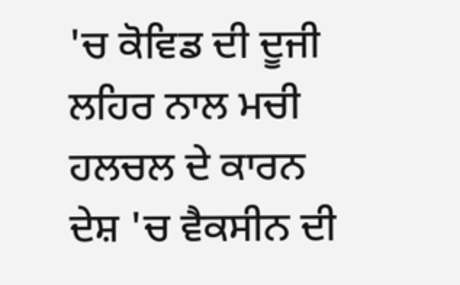'ਚ ਕੋਵਿਡ ਦੀ ਦੂਜੀ ਲਹਿਰ ਨਾਲ ਮਚੀ ਹਲਚਲ ਦੇ ਕਾਰਨ ਦੇਸ਼ 'ਚ ਵੈਕਸੀਨ ਦੀ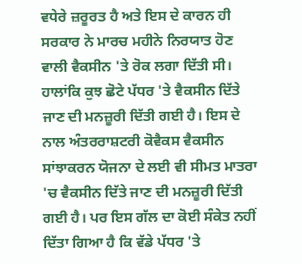ਵਧੇਰੇ ਜ਼ਰੂਰਤ ਹੈ ਅਤੇ ਇਸ ਦੇ ਕਾਰਨ ਹੀ ਸਰਕਾਰ ਨੇ ਮਾਰਚ ਮਹੀਨੇ ਨਿਰਯਾਤ ਹੋਣ ਵਾਲੀ ਵੈਕਸੀਨ 'ਤੇ ਰੋਕ ਲਗਾ ਦਿੱਤੀ ਸੀ।
ਹਾਲਾਂਕਿ ਕੁਝ ਛੋਟੇ ਪੱਧਰ 'ਤੇ ਵੈਕਸੀਨ ਦਿੱਤੇ ਜਾਣ ਦੀ ਮਨਜ਼ੂਰੀ ਦਿੱਤੀ ਗਈ ਹੈ। ਇਸ ਦੇ ਨਾਲ ਅੰਤਰਰਾਸ਼ਟਰੀ ਕੋਵੈਕਸ ਵੈਕਸੀਨ ਸਾਂਝਾਕਰਨ ਯੋਜਨਾ ਦੇ ਲਈ ਵੀ ਸੀਮਤ ਮਾਤਰਾ 'ਚ ਵੈਕਸੀਨ ਦਿੱਤੇ ਜਾਣ ਦੀ ਮਨਜ਼ੂਰੀ ਦਿੱਤੀ ਗਈ ਹੈ। ਪਰ ਇਸ ਗੱਲ ਦਾ ਕੋਈ ਸੰਕੇਤ ਨਹੀਂ ਦਿੱਤਾ ਗਿਆ ਹੈ ਕਿ ਵੱਡੇ ਪੱਧਰ 'ਤੇ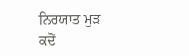ਨਿਰਯਾਤ ਮੁੜ ਕਦੋਂ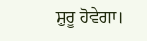ਸ਼ੁਰੂ ਹੋਵੇਗਾ।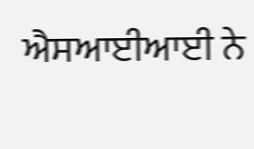ਐਸਆਈਆਈ ਨੇ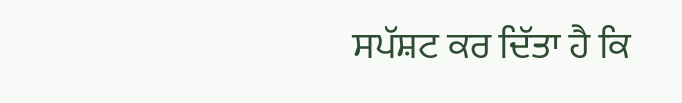ਸਪੱਸ਼ਟ ਕਰ ਦਿੱਤਾ ਹੈ ਕਿ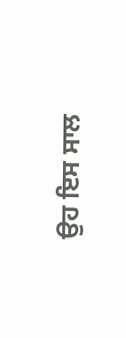ਉਹ ਇਸ ਸਾਲ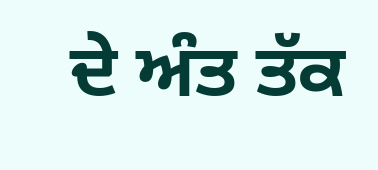ਦੇ ਅੰਤ ਤੱਕ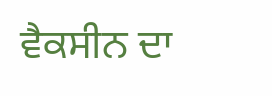ਵੈਕਸੀਨ ਦਾ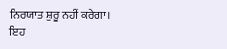ਨਿਰਯਾਤ ਸ਼ੁਰੂ ਨਹੀਂ ਕਰੇਗਾ।
ਇਹ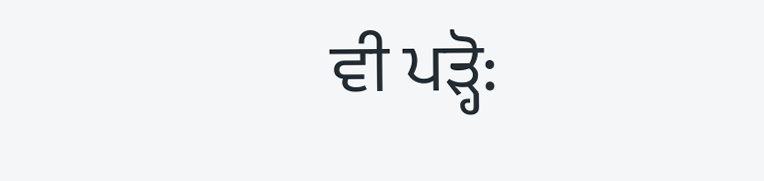ਵੀ ਪੜ੍ਹੋ: